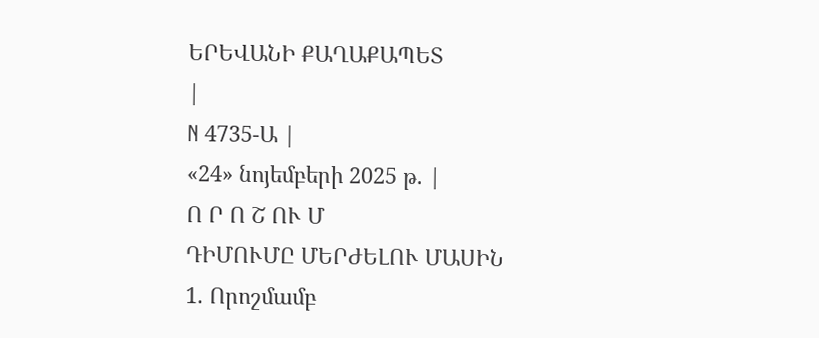ԵՐԵՎԱՆԻ ՔԱՂԱՔԱՊԵՏ
|
N 4735-Ա |
«24» նոյեմբերի 2025 թ. |
Ո Ր Ո Շ ՈՒ Մ
ԴԻՄՈՒՄԸ ՄԵՐԺԵԼՈՒ ՄԱՍԻՆ
1. Որոշմամբ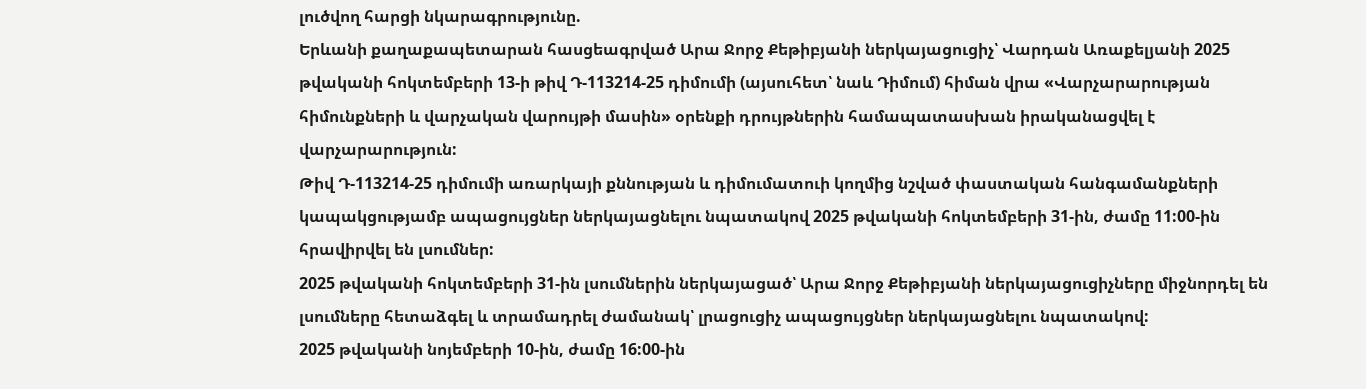լուծվող հարցի նկարագրությունը.
Երևանի քաղաքապետարան հասցեագրված Արա Ջորջ Քեթիբյանի ներկայացուցիչ՝ Վարդան Առաքելյանի 2025 թվականի հոկտեմբերի 13-ի թիվ Դ-113214-25 դիմումի (այսուհետ՝ նաև Դիմում) հիման վրա «Վարչարարության հիմունքների և վարչական վարույթի մասին» օրենքի դրույթներին համապատասխան իրականացվել է վարչարարություն:
Թիվ Դ-113214-25 դիմումի առարկայի քննության և դիմումատուի կողմից նշված փաստական հանգամանքների կապակցությամբ ապացույցներ ներկայացնելու նպատակով 2025 թվականի հոկտեմբերի 31-ին, ժամը 11:00-ին հրավիրվել են լսումներ:
2025 թվականի հոկտեմբերի 31-ին լսումներին ներկայացած՝ Արա Ջորջ Քեթիբյանի ներկայացուցիչները միջնորդել են լսումները հետաձգել և տրամադրել ժամանակ՝ լրացուցիչ ապացույցներ ներկայացնելու նպատակով:
2025 թվականի նոյեմբերի 10-ին, ժամը 16:00-ին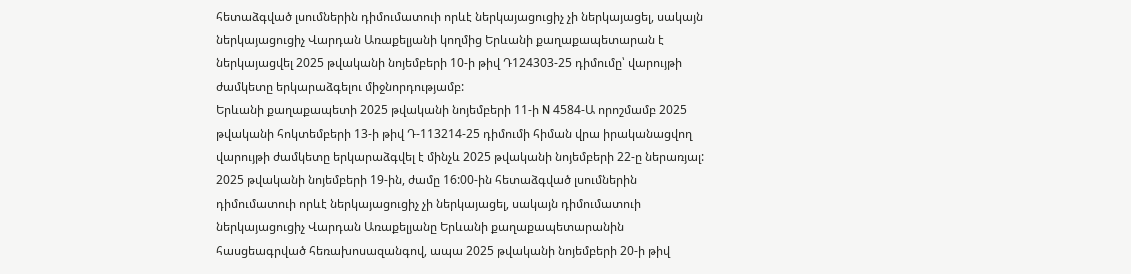հետաձգված լսումներին դիմումատուի որևէ ներկայացուցիչ չի ներկայացել, սակայն ներկայացուցիչ Վարդան Առաքելյանի կողմից Երևանի քաղաքապետարան է ներկայացվել 2025 թվականի նոյեմբերի 10-ի թիվ Դ124303-25 դիմումը՝ վարույթի ժամկետը երկարաձգելու միջնորդությամբ:
Երևանի քաղաքապետի 2025 թվականի նոյեմբերի 11-ի N 4584-Ա որոշմամբ 2025 թվականի հոկտեմբերի 13-ի թիվ Դ-113214-25 դիմումի հիման վրա իրականացվող վարույթի ժամկետը երկարաձգվել է մինչև 2025 թվականի նոյեմբերի 22-ը ներառյալ:
2025 թվականի նոյեմբերի 19-ին, ժամը 16:00-ին հետաձգված լսումներին դիմումատուի որևէ ներկայացուցիչ չի ներկայացել, սակայն դիմումատուի ներկայացուցիչ Վարդան Առաքելյանը Երևանի քաղաքապետարանին հասցեագրված հեռախոսազանգով, ապա 2025 թվականի նոյեմբերի 20-ի թիվ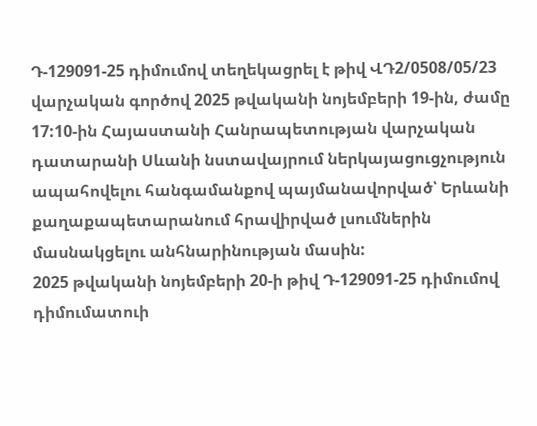Դ-129091-25 դիմումով տեղեկացրել է թիվ ՎԴ2/0508/05/23 վարչական գործով 2025 թվականի նոյեմբերի 19-ին, ժամը 17:10-ին Հայաստանի Հանրապետության վարչական դատարանի Սևանի նստավայրում ներկայացուցչություն ապահովելու հանգամանքով պայմանավորված՝ Երևանի քաղաքապետարանում հրավիրված լսումներին մասնակցելու անհնարինության մասին:
2025 թվականի նոյեմբերի 20-ի թիվ Դ-129091-25 դիմումով դիմումատուի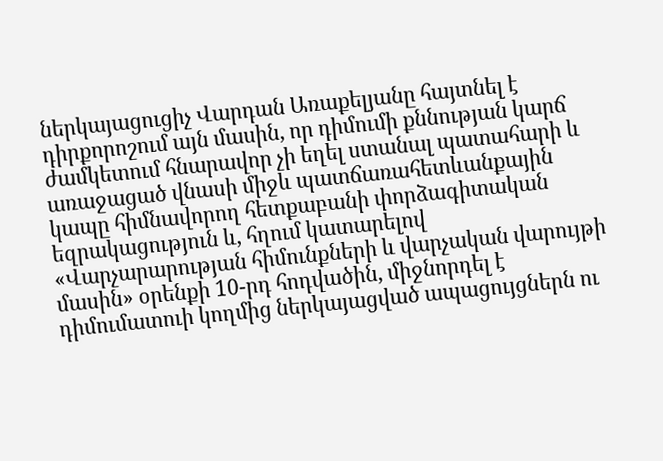ներկայացուցիչ Վարդան Առաքելյանը հայտնել է դիրքորոշում այն մասին, որ դիմումի քննության կարճ ժամկետում հնարավոր չի եղել ստանալ պատահարի և առաջացած վնասի միջև պատճառահետևանքային կապը հիմնավորող հետքաբանի փորձագիտական եզրակացություն և, հղում կատարելով «Վարչարարության հիմունքների և վարչական վարույթի մասին» օրենքի 10-րդ հոդվածին, միջնորդել է դիմումատուի կողմից ներկայացված ապացույցներն ու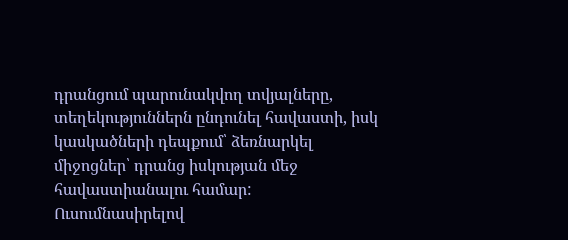դրանցում պարունակվող տվյալները, տեղեկություններն ընդունել հավաստի, իսկ կասկածների դեպքում՝ ձեռնարկել միջոցներ՝ դրանց իսկության մեջ հավաստիանալու համար:
Ուսումնասիրելով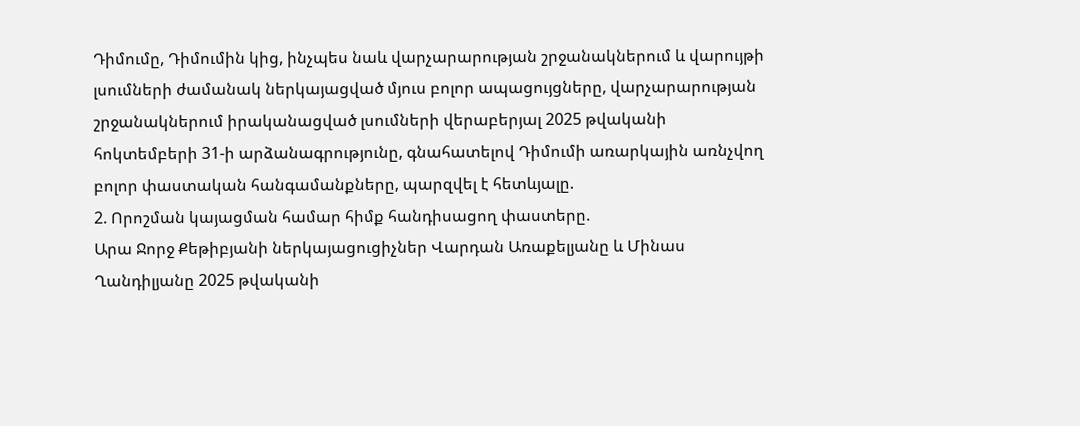Դիմումը, Դիմումին կից, ինչպես նաև վարչարարության շրջանակներում և վարույթի լսումների ժամանակ ներկայացված մյուս բոլոր ապացույցները, վարչարարության շրջանակներում իրականացված լսումների վերաբերյալ 2025 թվականի հոկտեմբերի 31-ի արձանագրությունը, գնահատելով Դիմումի առարկային առնչվող բոլոր փաստական հանգամանքները, պարզվել է հետևյալը.
2. Որոշման կայացման համար հիմք հանդիսացող փաստերը.
Արա Ջորջ Քեթիբյանի ներկայացուցիչներ Վարդան Առաքելյանը և Մինաս Ղանդիլյանը 2025 թվականի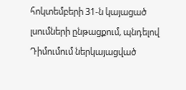հոկտեմբերի 31-ն կայացած լսումների ընթացքում, պնդելով Դիմումում ներկայացված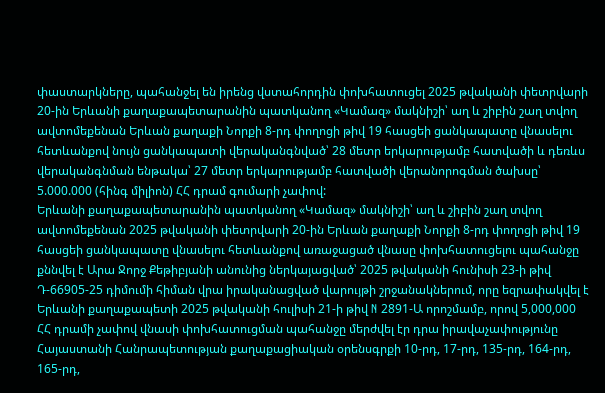փաստարկները, պահանջել են իրենց վստահորդին փոխհատուցել 2025 թվականի փետրվարի 20-ին Երևանի քաղաքապետարանին պատկանող «Կամազ» մակնիշի՝ աղ և շիբին շաղ տվող ավտոմեքենան Երևան քաղաքի Նորքի 8-րդ փողոցի թիվ 19 հասցեի ցանկապատը վնասելու հետևանքով նույն ցանկապատի վերականգնված՝ 28 մետր երկարությամբ հատվածի և դեռևս վերականգնման ենթակա՝ 27 մետր երկարությամբ հատվածի վերանորոգման ծախսը՝ 5.000.000 (հինգ միլիոն) ՀՀ դրամ գումարի չափով:
Երևանի քաղաքապետարանին պատկանող «Կամազ» մակնիշի՝ աղ և շիբին շաղ տվող ավտոմեքենան 2025 թվականի փետրվարի 20-ին Երևան քաղաքի Նորքի 8-րդ փողոցի թիվ 19 հասցեի ցանկապատը վնասելու հետևանքով առաջացած վնասը փոխհատուցելու պահանջը քննվել է Արա Ջորջ Քեթիբյանի անունից ներկայացված՝ 2025 թվականի հունիսի 23-ի թիվ Դ-66905-25 դիմումի հիման վրա իրականացված վարույթի շրջանակներում, որը եզրափակվել է Երևանի քաղաքապետի 2025 թվականի հուլիսի 21-ի թիվ N 2891-Ա որոշմամբ, որով 5,000,000 ՀՀ դրամի չափով վնասի փոխհատուցման պահանջը մերժվել էր դրա իրավաչափությունը Հայաստանի Հանրապետության քաղաքացիական օրենսգրքի 10-րդ, 17-րդ, 135-րդ, 164-րդ, 165-րդ,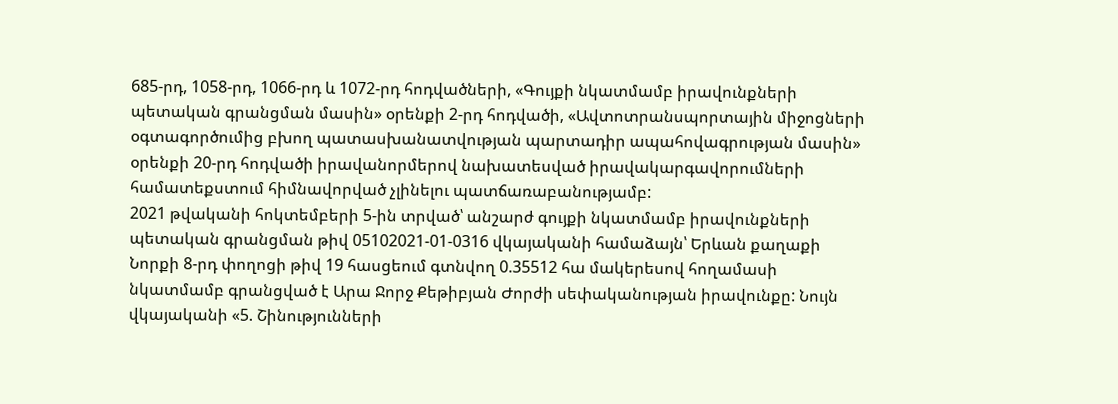685-րդ, 1058-րդ, 1066-րդ և 1072-րդ հոդվածների, «Գույքի նկատմամբ իրավունքների պետական գրանցման մասին» օրենքի 2-րդ հոդվածի, «Ավտոտրանսպորտային միջոցների օգտագործումից բխող պատասխանատվության պարտադիր ապահովագրության մասին» օրենքի 20-րդ հոդվածի իրավանորմերով նախատեսված իրավակարգավորումների համատեքստում հիմնավորված չլինելու պատճառաբանությամբ:
2021 թվականի հոկտեմբերի 5-ին տրված՝ անշարժ գույքի նկատմամբ իրավունքների պետական գրանցման թիվ 05102021-01-0316 վկայականի համաձայն՝ Երևան քաղաքի Նորքի 8-րդ փողոցի թիվ 19 հասցեում գտնվող 0.35512 հա մակերեսով հողամասի նկատմամբ գրանցված է Արա Ջորջ Քեթիբյան Ժորժի սեփականության իրավունքը: Նույն վկայականի «5. Շինությունների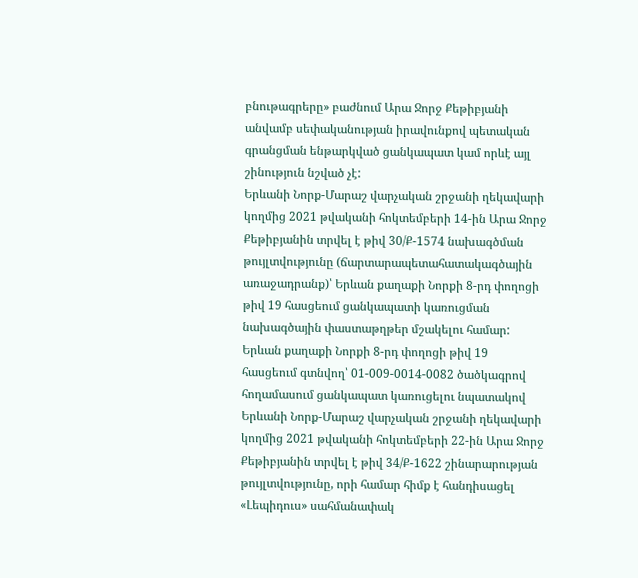բնութագրերը» բաժնում Արա Ջորջ Քեթիբյանի անվամբ սեփականության իրավունքով պետական գրանցման ենթարկված ցանկապատ կամ որևէ այլ շինություն նշված չէ:
Երևանի Նորք-Մարաշ վարչական շրջանի ղեկավարի կողմից 2021 թվականի հոկտեմբերի 14-ին Արա Ջորջ Քեթիբյանին տրվել է թիվ 30/Ք-1574 նախագծման թույլտվությունը (ճարտարապետահատակագծային առաջադրանք)՝ Երևան քաղաքի Նորքի 8-րդ փողոցի թիվ 19 հասցեում ցանկապատի կառուցման նախագծային փաստաթղթեր մշակելու համար:
Երևան քաղաքի Նորքի 8-րդ փողոցի թիվ 19 հասցեում գտնվող՝ 01-009-0014-0082 ծածկագրով հողամասում ցանկապատ կառուցելու նպատակով Երևանի Նորք-Մարաշ վարչական շրջանի ղեկավարի կողմից 2021 թվականի հոկտեմբերի 22-ին Արա Ջորջ Քեթիբյանին տրվել է թիվ 34/Ք-1622 շինարարության թույլտվությունը, որի համար հիմք է հանդիսացել «Լեպիդուս» սահմանափակ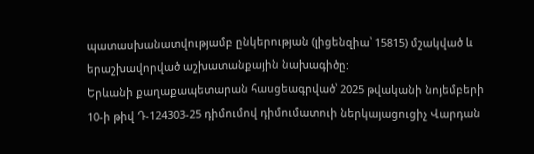պատասխանատվությամբ ընկերության (լիցենզիա՝ 15815) մշակված և երաշխավորված աշխատանքային նախագիծը:
Երևանի քաղաքապետարան հասցեագրված՝ 2025 թվականի նոյեմբերի 10-ի թիվ Դ-124303-25 դիմումով դիմումատուի ներկայացուցիչ Վարդան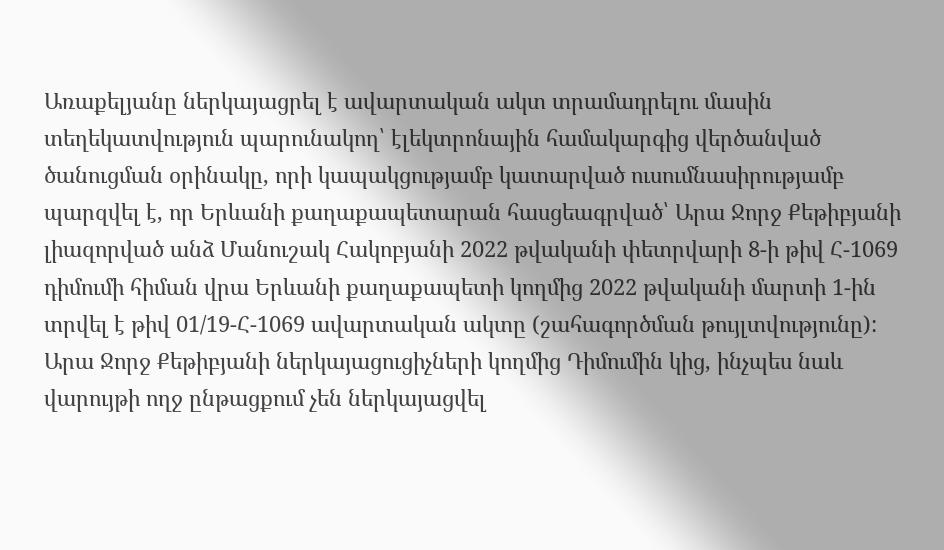Առաքելյանը ներկայացրել է ավարտական ակտ տրամադրելու մասին տեղեկատվություն պարունակող՝ էլեկտրոնային համակարգից վերծանված ծանուցման օրինակը, որի կապակցությամբ կատարված ուսումնասիրությամբ պարզվել է, որ Երևանի քաղաքապետարան հասցեագրված՝ Արա Ջորջ Քեթիբյանի լիազորված անձ Մանուշակ Հակոբյանի 2022 թվականի փետրվարի 8-ի թիվ Հ-1069 դիմումի հիման վրա Երևանի քաղաքապետի կողմից 2022 թվականի մարտի 1-ին տրվել է թիվ 01/19-Հ-1069 ավարտական ակտը (շահագործման թույլտվությունը):
Արա Ջորջ Քեթիբյանի ներկայացուցիչների կողմից Դիմումին կից, ինչպես նաև վարույթի ողջ ընթացքում չեն ներկայացվել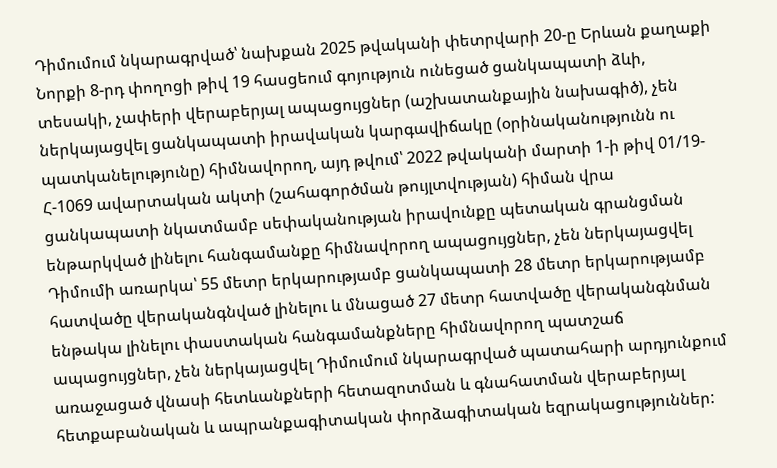Դիմումում նկարագրված՝ նախքան 2025 թվականի փետրվարի 20-ը Երևան քաղաքի Նորքի 8-րդ փողոցի թիվ 19 հասցեում գոյություն ունեցած ցանկապատի ձևի, տեսակի, չափերի վերաբերյալ ապացույցներ (աշխատանքային նախագիծ), չեն ներկայացվել ցանկապատի իրավական կարգավիճակը (օրինականությունն ու պատկանելությունը) հիմնավորող, այդ թվում՝ 2022 թվականի մարտի 1-ի թիվ 01/19-Հ-1069 ավարտական ակտի (շահագործման թույլտվության) հիման վրա ցանկապատի նկատմամբ սեփականության իրավունքը պետական գրանցման ենթարկված լինելու հանգամանքը հիմնավորող ապացույցներ, չեն ներկայացվել Դիմումի առարկա՝ 55 մետր երկարությամբ ցանկապատի 28 մետր երկարությամբ հատվածը վերականգնված լինելու և մնացած 27 մետր հատվածը վերականգնման ենթակա լինելու փաստական հանգամանքները հիմնավորող պատշաճ ապացույցներ, չեն ներկայացվել Դիմումում նկարագրված պատահարի արդյունքում առաջացած վնասի հետևանքների հետազոտման և գնահատման վերաբերյալ հետքաբանական և ապրանքագիտական փորձագիտական եզրակացություններ: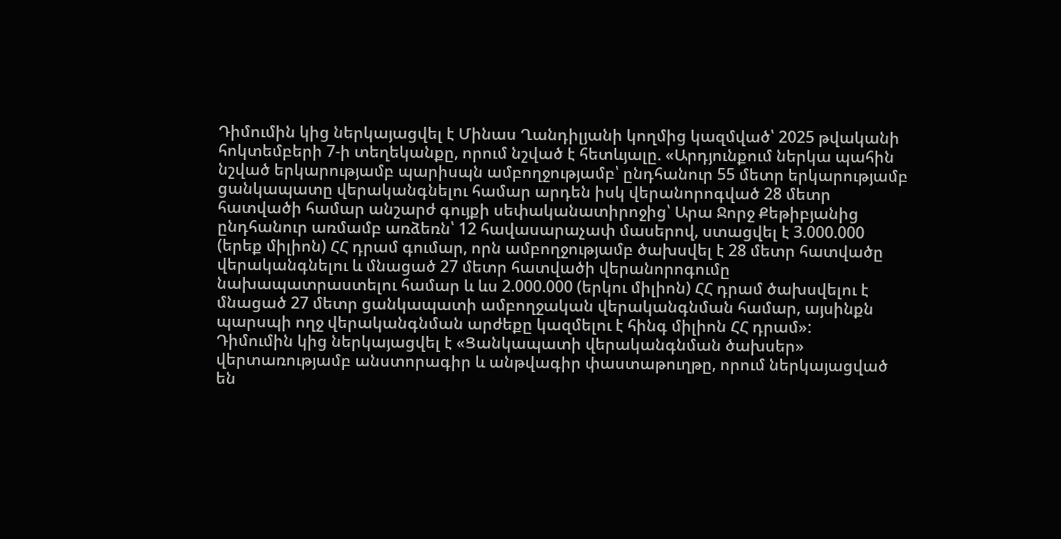Դիմումին կից ներկայացվել է Մինաս Ղանդիլյանի կողմից կազմված՝ 2025 թվականի հոկտեմբերի 7-ի տեղեկանքը, որում նշված է հետևյալը. «Արդյունքում ներկա պահին նշված երկարությամբ պարիսպն ամբողջությամբ՝ ընդհանուր 55 մետր երկարությամբ ցանկապատը վերականգնելու համար արդեն իսկ վերանորոգված 28 մետր հատվածի համար անշարժ գույքի սեփականատիրոջից՝ Արա Ջորջ Քեթիբյանից ընդհանուր առմամբ առձեռն՝ 12 հավասարաչափ մասերով, ստացվել է 3.000.000 (երեք միլիոն) ՀՀ դրամ գումար, որն ամբողջությամբ ծախսվել է 28 մետր հատվածը վերականգնելու և մնացած 27 մետր հատվածի վերանորոգումը նախապատրաստելու համար և ևս 2.000.000 (երկու միլիոն) ՀՀ դրամ ծախսվելու է մնացած 27 մետր ցանկապատի ամբողջական վերականգնման համար, այսինքն պարսպի ողջ վերականգնման արժեքը կազմելու է հինգ միլիոն ՀՀ դրամ»:
Դիմումին կից ներկայացվել է «Ցանկապատի վերականգնման ծախսեր» վերտառությամբ անստորագիր և անթվագիր փաստաթուղթը, որում ներկայացված են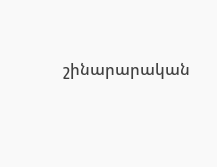շինարարական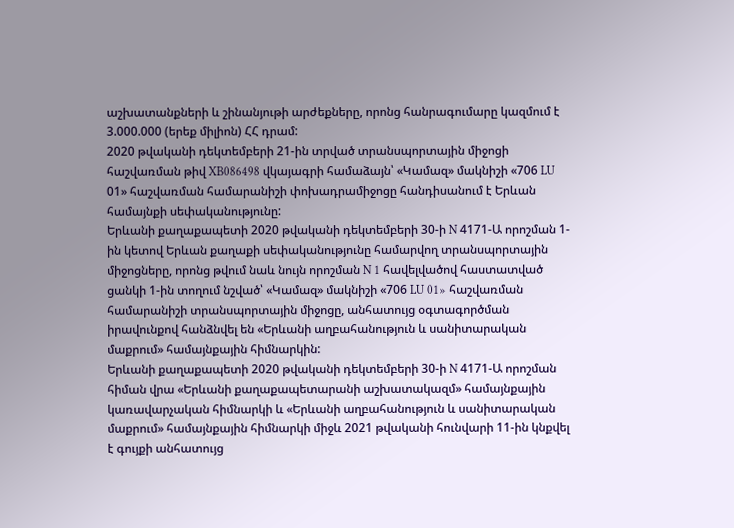աշխատանքների և շինանյութի արժեքները, որոնց հանրագումարը կազմում է 3.000.000 (երեք միլիոն) ՀՀ դրամ:
2020 թվականի դեկտեմբերի 21-ին տրված տրանսպորտային միջոցի հաշվառման թիվ XB086498 վկայագրի համաձայն՝ «Կամազ» մակնիշի «706 LU 01» հաշվառման համարանիշի փոխադրամիջոցը հանդիսանում է Երևան համայնքի սեփականությունը:
Երևանի քաղաքապետի 2020 թվականի դեկտեմբերի 30-ի N 4171-Ա որոշման 1-ին կետով Երևան քաղաքի սեփականությունը համարվող տրանսպորտային միջոցները, որոնց թվում նաև նույն որոշման N 1 հավելվածով հաստատված ցանկի 1-ին տողում նշված՝ «Կամազ» մակնիշի «706 LU 01» հաշվառման համարանիշի տրանսպորտային միջոցը, անհատույց օգտագործման իրավունքով հանձնվել են «Երևանի աղբահանություն և սանիտարական մաքրում» համայնքային հիմնարկին:
Երևանի քաղաքապետի 2020 թվականի դեկտեմբերի 30-ի N 4171-Ա որոշման հիման վրա «Երևանի քաղաքապետարանի աշխատակազմ» համայնքային կառավարչական հիմնարկի և «Երևանի աղբահանություն և սանիտարական մաքրում» համայնքային հիմնարկի միջև 2021 թվականի հունվարի 11-ին կնքվել է գույքի անհատույց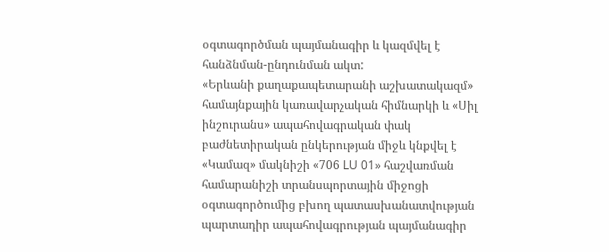օգտագործման պայմանագիր և կազմվել է հանձնման-ընդունման ակտ:
«Երևանի քաղաքապետարանի աշխատակազմ» համայնքային կառավարչական հիմնարկի և «Սիլ ինշուրանս» ապահովագրական փակ բաժնետիրական ընկերության միջև կնքվել է «Կամազ» մակնիշի «706 LU 01» հաշվառման համարանիշի տրանսպորտային միջոցի օգտագործումից բխող պատասխանատվության պարտադիր ապահովագրության պայմանագիր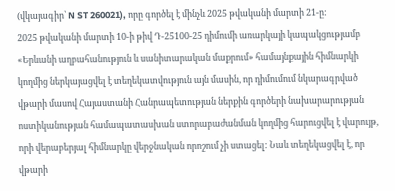(վկայագիր՝ N ST 260021), որը գործել է մինչև 2025 թվականի մարտի 21-ը:
2025 թվականի մարտի 10-ի թիվ Դ-25100-25 դիմումի առարկայի կապակցությամբ «Երևանի աղբահանություն և սանիտարական մաքրում» համայնքային հիմնարկի կողմից ներկայացվել է տեղեկատվություն այն մասին, որ դիմումում նկարագրված վթարի մասով Հայաստանի Հանրապետության ներքին գործերի նախարարության ոստիկանության համապատասխան ստորաբաժանման կողմից հարուցվել է վարույթ, որի վերաբերյալ հիմնարկը վերջնական որոշում չի ստացել: Նաև տեղեկացվել է, որ վթարի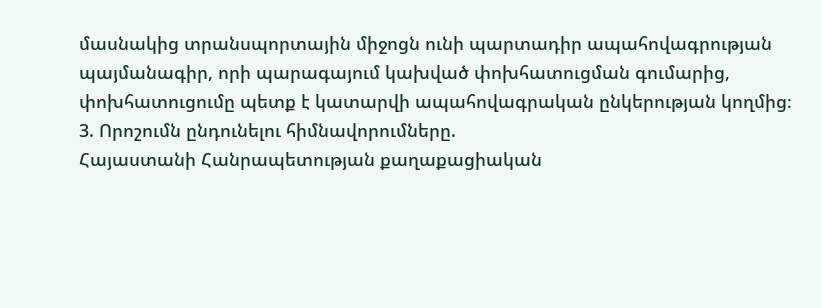մասնակից տրանսպորտային միջոցն ունի պարտադիր ապահովագրության պայմանագիր, որի պարագայում կախված փոխհատուցման գումարից, փոխհատուցումը պետք է կատարվի ապահովագրական ընկերության կողմից։
3. Որոշումն ընդունելու հիմնավորումները.
Հայաստանի Հանրապետության քաղաքացիական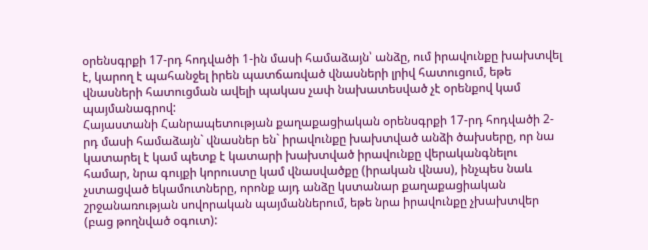օրենսգրքի 17-րդ հոդվածի 1-ին մասի համաձայն՝ անձը, ում իրավունքը խախտվել է, կարող է պահանջել իրեն պատճառված վնասների լրիվ հատուցում, եթե վնասների հատուցման ավելի պակաս չափ նախատեսված չէ օրենքով կամ պայմանագրով:
Հայաստանի Հանրապետության քաղաքացիական օրենսգրքի 17-րդ հոդվածի 2-րդ մասի համաձայն` վնասներ են` իրավունքը խախտված անձի ծախսերը, որ նա կատարել է կամ պետք է կատարի խախտված իրավունքը վերականգնելու համար, նրա գույքի կորուստը կամ վնասվածքը (իրական վնաս), ինչպես նաև չստացված եկամուտները, որոնք այդ անձը կստանար քաղաքացիական շրջանառության սովորական պայմաններում, եթե նրա իրավունքը չխախտվեր (բաց թողնված օգուտ):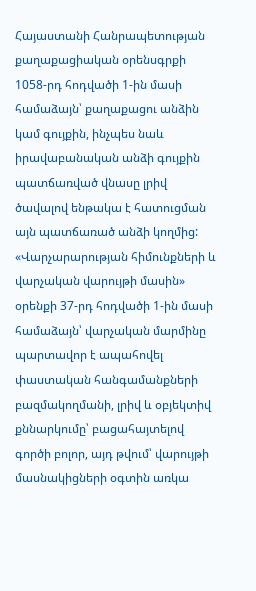Հայաստանի Հանրապետության քաղաքացիական օրենսգրքի 1058-րդ հոդվածի 1-ին մասի համաձայն՝ քաղաքացու անձին կամ գույքին, ինչպես նաև իրավաբանական անձի գույքին պատճառված վնասը լրիվ ծավալով ենթակա է հատուցման այն պատճառած անձի կողմից:
«Վարչարարության հիմունքների և վարչական վարույթի մասին» օրենքի 37-րդ հոդվածի 1-ին մասի համաձայն՝ վարչական մարմինը պարտավոր է ապահովել փաստական հանգամանքների բազմակողմանի, լրիվ և օբյեկտիվ քննարկումը՝ բացահայտելով գործի բոլոր, այդ թվում՝ վարույթի մասնակիցների օգտին առկա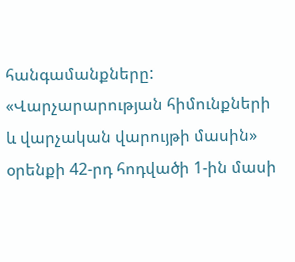հանգամանքները:
«Վարչարարության հիմունքների և վարչական վարույթի մասին» օրենքի 42-րդ հոդվածի 1-ին մասի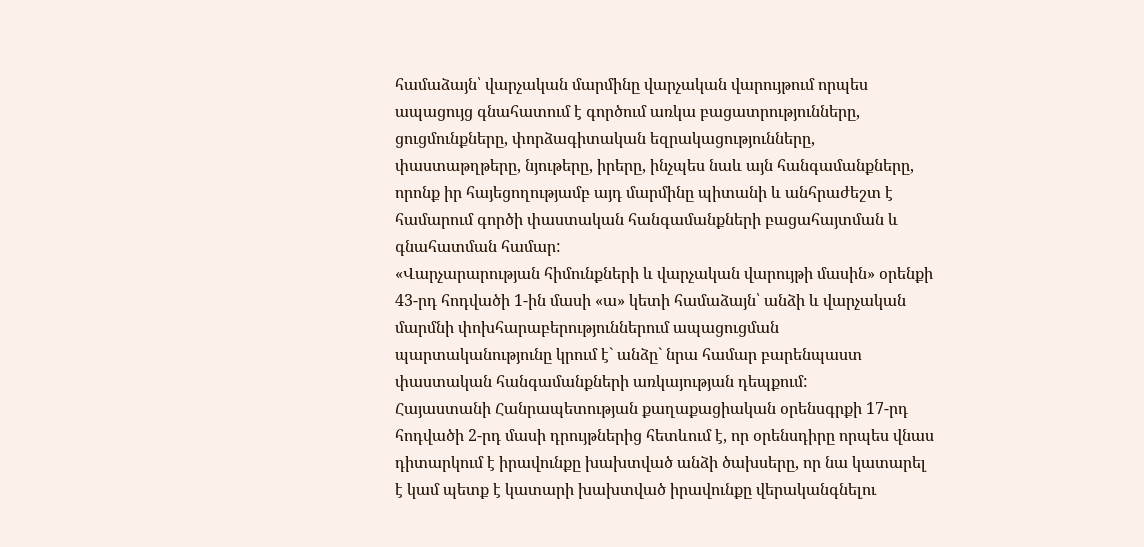համաձայն՝ վարչական մարմինը վարչական վարույթում որպես ապացույց գնահատում է գործում առկա բացատրությունները, ցուցմունքները, փորձագիտական եզրակացությունները, փաստաթղթերը, նյութերը, իրերը, ինչպես նաև այն հանգամանքները, որոնք իր հայեցողությամբ այդ մարմինը պիտանի և անհրաժեշտ է համարում գործի փաստական հանգամանքների բացահայտման և գնահատման համար:
«Վարչարարության հիմունքների և վարչական վարույթի մասին» օրենքի 43-րդ հոդվածի 1-ին մասի «ա» կետի համաձայն՝ անձի և վարչական մարմնի փոխհարաբերություններում ապացուցման պարտականությունը կրում է` անձը` նրա համար բարենպաստ փաստական հանգամանքների առկայության դեպքում:
Հայաստանի Հանրապետության քաղաքացիական օրենսգրքի 17-րդ հոդվածի 2-րդ մասի դրույթներից հետևում է, որ օրենսդիրը որպես վնաս դիտարկում է իրավունքը խախտված անձի ծախսերը, որ նա կատարել է կամ պետք է կատարի խախտված իրավունքը վերականգնելու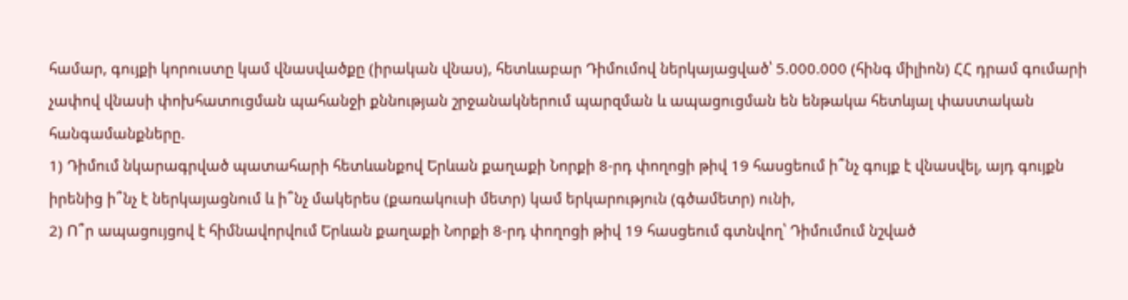համար, գույքի կորուստը կամ վնասվածքը (իրական վնաս), հետևաբար Դիմումով ներկայացված՝ 5.000.000 (հինգ միլիոն) ՀՀ դրամ գումարի չափով վնասի փոխհատուցման պահանջի քննության շրջանակներում պարզման և ապացուցման են ենթակա հետևյալ փաստական հանգամանքները.
1) Դիմում նկարագրված պատահարի հետևանքով Երևան քաղաքի Նորքի 8-րդ փողոցի թիվ 19 հասցեում ի՞նչ գույք է վնասվել, այդ գույքն իրենից ի՞նչ է ներկայացնում և ի՞նչ մակերես (քառակուսի մետր) կամ երկարություն (գծամետր) ունի,
2) Ո՞ր ապացույցով է հիմնավորվում Երևան քաղաքի Նորքի 8-րդ փողոցի թիվ 19 հասցեում գտնվող՝ Դիմումում նշված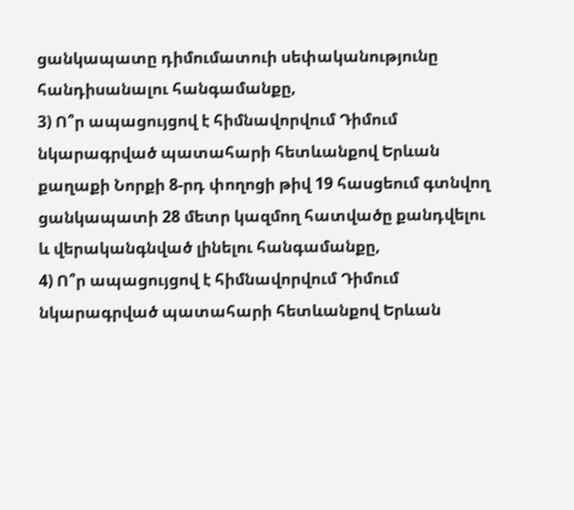ցանկապատը դիմումատուի սեփականությունը հանդիսանալու հանգամանքը,
3) Ո՞ր ապացույցով է հիմնավորվում Դիմում նկարագրված պատահարի հետևանքով Երևան քաղաքի Նորքի 8-րդ փողոցի թիվ 19 հասցեում գտնվող ցանկապատի 28 մետր կազմող հատվածը քանդվելու և վերականգնված լինելու հանգամանքը,
4) Ո՞ր ապացույցով է հիմնավորվում Դիմում նկարագրված պատահարի հետևանքով Երևան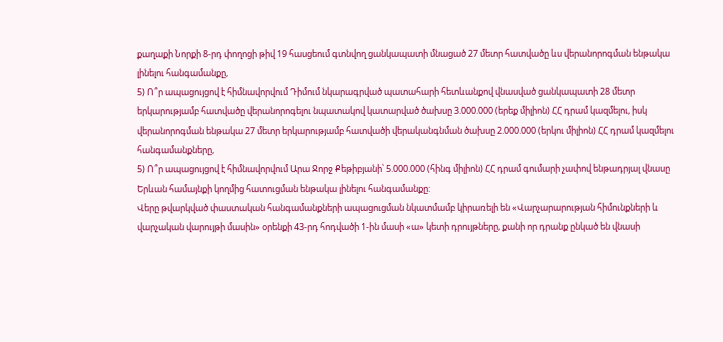քաղաքի Նորքի 8-րդ փողոցի թիվ 19 հասցեում գտնվող ցանկապատի մնացած 27 մետր հատվածը ևս վերանորոգման ենթակա լինելու հանգամանքը,
5) Ո՞ր ապացույցով է հիմնավորվում Դիմում նկարագրված պատահարի հետևանքով վնասված ցանկապատի 28 մետր երկարությամբ հատվածը վերանորոգելու նպատակով կատարված ծախսը 3.000.000 (երեք միլիոն) ՀՀ դրամ կազմելու, իսկ վերանորոգման ենթակա 27 մետր երկարությամբ հատվածի վերականգնման ծախսը 2.000.000 (երկու միլիոն) ՀՀ դրամ կազմելու հանգամանքները,
5) Ո՞ր ապացույցով է հիմնավորվում Արա Ջորջ Քեթիբյանի՝ 5.000.000 (հինգ միլիոն) ՀՀ դրամ գումարի չափով ենթադրյալ վնասը Երևան համայնքի կողմից հատուցման ենթակա լինելու հանգամանքը:
Վերը թվարկված փաստական հանգամանքների ապացուցման նկատմամբ կիրառելի են «Վարչարարության հիմունքների և վարչական վարույթի մասին» օրենքի 43-րդ հոդվածի 1-ին մասի «ա» կետի դրույթները, քանի որ դրանք ընկած են վնասի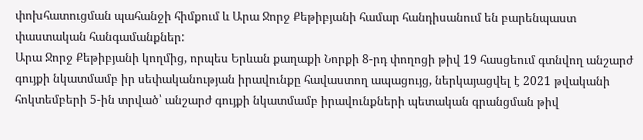փոխհատուցման պահանջի հիմքում և Արա Ջորջ Քեթիբյանի համար հանդիսանում են բարենպաստ փաստական հանգամանքներ:
Արա Ջորջ Քեթիբյանի կողմից, որպես Երևան քաղաքի Նորքի 8-րդ փողոցի թիվ 19 հասցեում գտնվող անշարժ գույքի նկատմամբ իր սեփականության իրավունքը հավաստող ապացույց, ներկայացվել է 2021 թվականի հոկտեմբերի 5-ին տրված՝ անշարժ գույքի նկատմամբ իրավունքների պետական գրանցման թիվ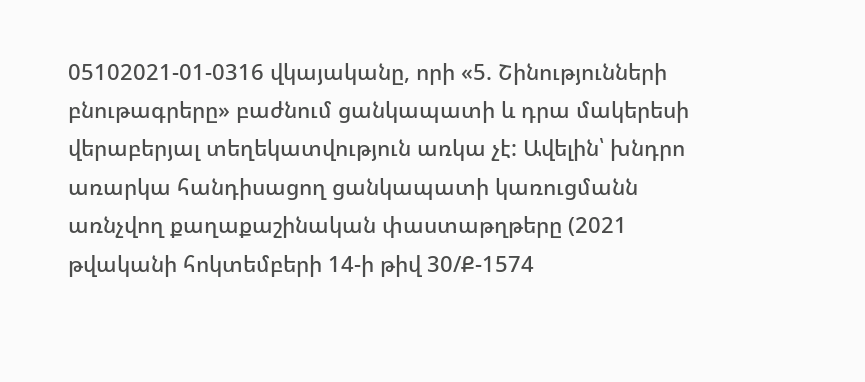05102021-01-0316 վկայականը, որի «5. Շինությունների բնութագրերը» բաժնում ցանկապատի և դրա մակերեսի վերաբերյալ տեղեկատվություն առկա չէ: Ավելին՝ խնդրո առարկա հանդիսացող ցանկապատի կառուցմանն առնչվող քաղաքաշինական փաստաթղթերը (2021 թվականի հոկտեմբերի 14-ի թիվ 30/Ք-1574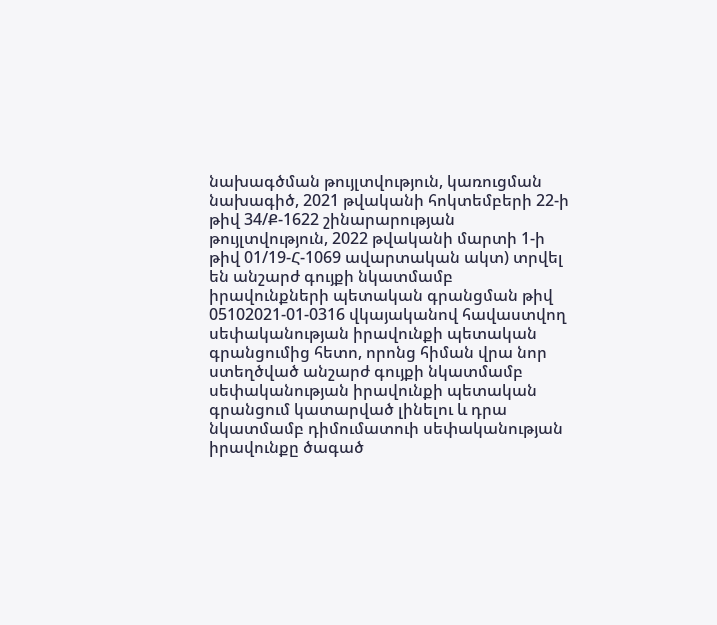նախագծման թույլտվություն, կառուցման նախագիծ, 2021 թվականի հոկտեմբերի 22-ի թիվ 34/Ք-1622 շինարարության թույլտվություն, 2022 թվականի մարտի 1-ի թիվ 01/19-Հ-1069 ավարտական ակտ) տրվել են անշարժ գույքի նկատմամբ իրավունքների պետական գրանցման թիվ 05102021-01-0316 վկայականով հավաստվող սեփականության իրավունքի պետական գրանցումից հետո, որոնց հիման վրա նոր ստեղծված անշարժ գույքի նկատմամբ սեփականության իրավունքի պետական գրանցում կատարված լինելու և դրա նկատմամբ դիմումատուի սեփականության իրավունքը ծագած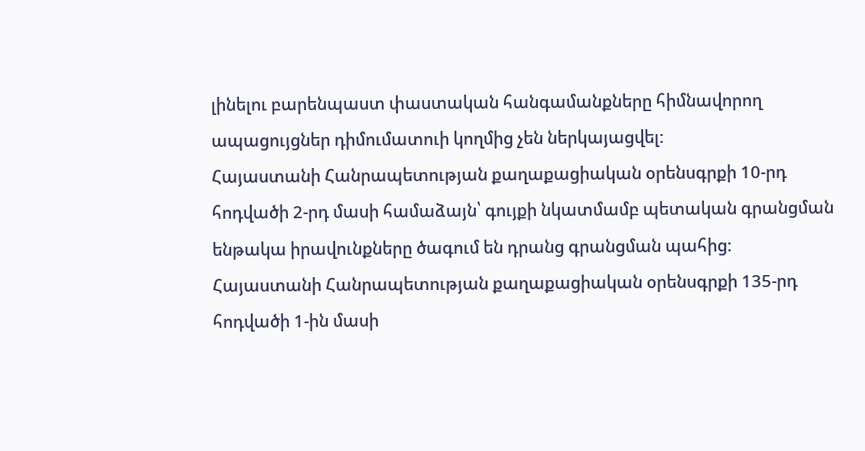լինելու բարենպաստ փաստական հանգամանքները հիմնավորող ապացույցներ դիմումատուի կողմից չեն ներկայացվել:
Հայաստանի Հանրապետության քաղաքացիական օրենսգրքի 10-րդ հոդվածի 2-րդ մասի համաձայն՝ գույքի նկատմամբ պետական գրանցման ենթակա իրավունքները ծագում են դրանց գրանցման պահից:
Հայաստանի Հանրապետության քաղաքացիական օրենսգրքի 135-րդ հոդվածի 1-ին մասի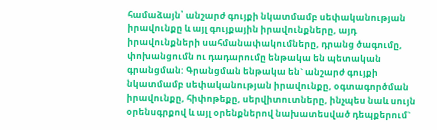համաձայն՝ անշարժ գույքի նկատմամբ սեփականության իրավունքը և այլ գույքային իրավունքները, այդ իրավունքների սահմանափակումները, դրանց ծագումը, փոխանցումն ու դադարումը ենթակա են պետական գրանցման: Գրանցման ենթակա են` անշարժ գույքի նկատմամբ սեփականության իրավունքը, օգտագործման իրավունքը, հիփոթեքը, սերվիտուտները, ինչպես նաև սույն օրենսգրքով և այլ օրենքներով նախատեսված դեպքերում`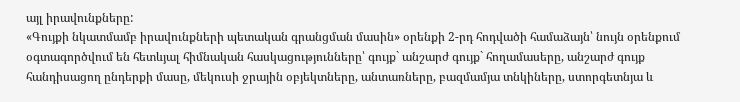այլ իրավունքները:
«Գույքի նկատմամբ իրավունքների պետական գրանցման մասին» օրենքի 2-րդ հոդվածի համաձայն՝ նույն օրենքում օգտագործվում են հետևյալ հիմնական հասկացությունները՝ գույք` անշարժ գույք` հողամասերը, անշարժ գույք հանդիսացող ընդերքի մասը, մեկուսի ջրային օբյեկտները, անտառները, բազմամյա տնկիները, ստորգետնյա և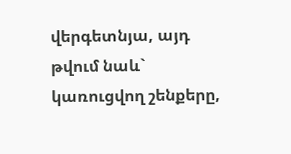վերգետնյա, այդ թվում նաև` կառուցվող շենքերը,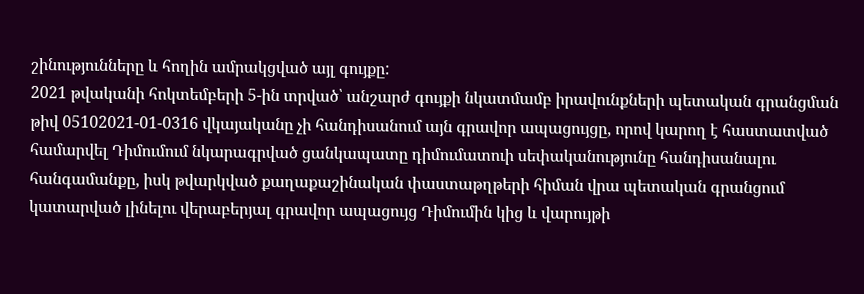շինությունները և հողին ամրակցված այլ գույքը:
2021 թվականի հոկտեմբերի 5-ին տրված՝ անշարժ գույքի նկատմամբ իրավունքների պետական գրանցման թիվ 05102021-01-0316 վկայականը չի հանդիսանում այն գրավոր ապացույցը, որով կարող է հաստատված համարվել Դիմումում նկարագրված ցանկապատը դիմումատուի սեփականությունը հանդիսանալու հանգամանքը, իսկ թվարկված քաղաքաշինական փաստաթղթերի հիման վրա պետական գրանցում կատարված լինելու վերաբերյալ գրավոր ապացույց Դիմումին կից և վարույթի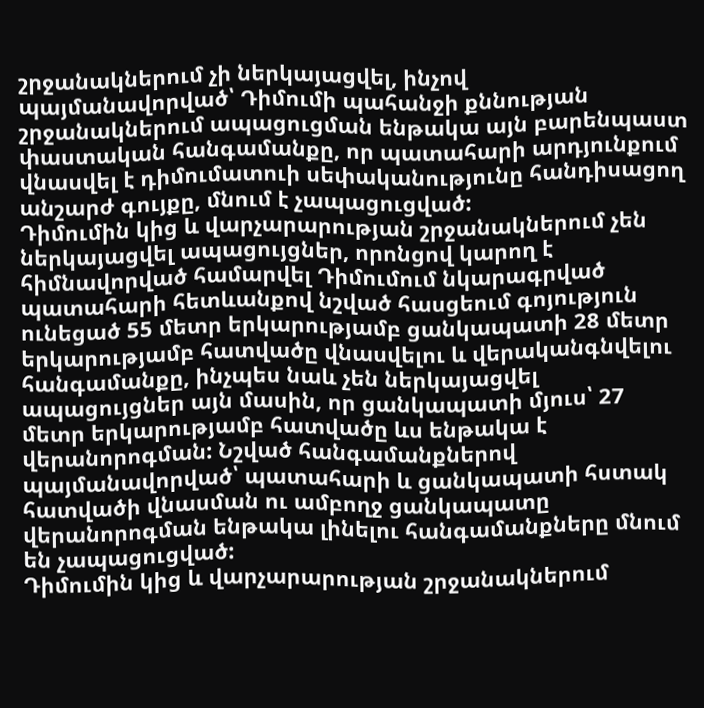շրջանակներում չի ներկայացվել, ինչով պայմանավորված՝ Դիմումի պահանջի քննության շրջանակներում ապացուցման ենթակա այն բարենպաստ փաստական հանգամանքը, որ պատահարի արդյունքում վնասվել է դիմումատուի սեփականությունը հանդիսացող անշարժ գույքը, մնում է չապացուցված:
Դիմումին կից և վարչարարության շրջանակներում չեն ներկայացվել ապացույցներ, որոնցով կարող է հիմնավորված համարվել Դիմումում նկարագրված պատահարի հետևանքով նշված հասցեում գոյություն ունեցած 55 մետր երկարությամբ ցանկապատի 28 մետր երկարությամբ հատվածը վնասվելու և վերականգնվելու հանգամանքը, ինչպես նաև չեն ներկայացվել ապացույցներ այն մասին, որ ցանկապատի մյուս՝ 27 մետր երկարությամբ հատվածը ևս ենթակա է վերանորոգման: Նշված հանգամանքներով պայմանավորված՝ պատահարի և ցանկապատի հստակ հատվածի վնասման ու ամբողջ ցանկապատը վերանորոգման ենթակա լինելու հանգամանքները մնում են չապացուցված:
Դիմումին կից և վարչարարության շրջանակներում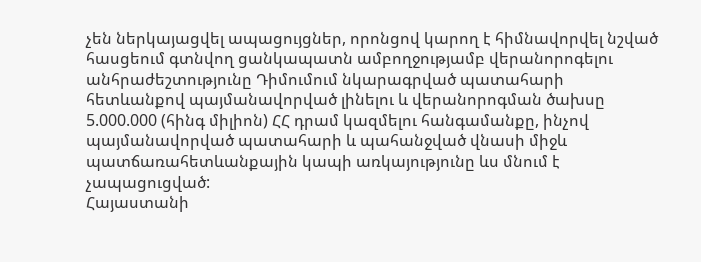չեն ներկայացվել ապացույցներ, որոնցով կարող է հիմնավորվել նշված հասցեում գտնվող ցանկապատն ամբողջությամբ վերանորոգելու անհրաժեշտությունը Դիմումում նկարագրված պատահարի հետևանքով պայմանավորված լինելու և վերանորոգման ծախսը 5.000.000 (հինգ միլիոն) ՀՀ դրամ կազմելու հանգամանքը, ինչով պայմանավորված պատահարի և պահանջված վնասի միջև պատճառահետևանքային կապի առկայությունը ևս մնում է չապացուցված:
Հայաստանի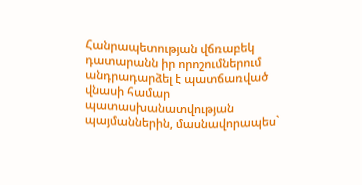Հանրապետության վճռաբեկ դատարանն իր որոշումներում անդրադարձել է պատճառված վնասի համար պատասխանատվության պայմաններին, մասնավորապես`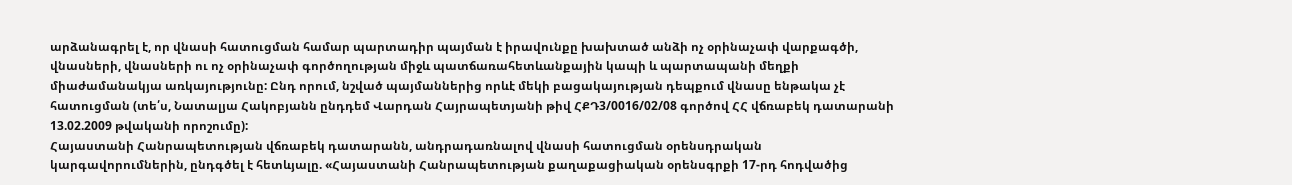արձանագրել է, որ վնասի հատուցման համար պարտադիր պայման է իրավունքը խախտած անձի ոչ օրինաչափ վարքագծի, վնասների, վնասների ու ոչ օրինաչափ գործողության միջև պատճառահետևանքային կապի և պարտապանի մեղքի միաժամանակյա առկայությունը: Ընդ որում, նշված պայմաններից որևէ մեկի բացակայության դեպքում վնասը ենթակա չէ հատուցման (տե՛ս, Նատալյա Հակոբյանն ընդդեմ Վարդան Հայրապետյանի թիվ ՀՔԴ3/0016/02/08 գործով ՀՀ վճռաբեկ դատարանի 13.02.2009 թվականի որոշումը):
Հայաստանի Հանրապետության վճռաբեկ դատարանն, անդրադառնալով վնասի հատուցման օրենսդրական կարգավորումներին, ընդգծել է հետևյալը. «Հայաստանի Հանրապետության քաղաքացիական օրենսգրքի 17-րդ հոդվածից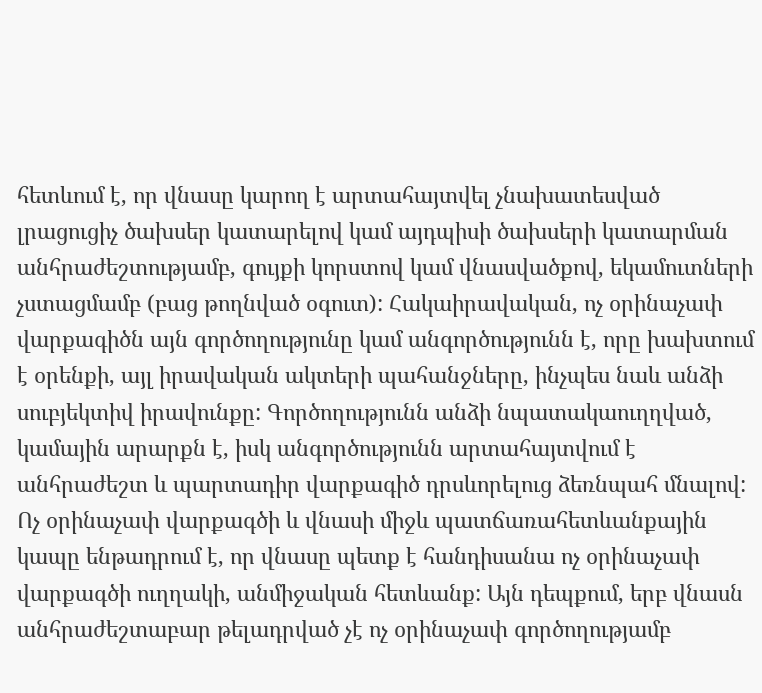հետևում է, որ վնասը կարող է արտահայտվել չնախատեսված լրացուցիչ ծախսեր կատարելով կամ այդպիսի ծախսերի կատարման անհրաժեշտությամբ, գույքի կորստով կամ վնասվածքով, եկամուտների չստացմամբ (բաց թողնված օգուտ): Հակաիրավական, ոչ օրինաչափ վարքագիծն այն գործողությունը կամ անգործությունն է, որը խախտում է օրենքի, այլ իրավական ակտերի պահանջները, ինչպես նաև անձի սուբյեկտիվ իրավունքը: Գործողությունն անձի նպատակաուղղված, կամային արարքն է, իսկ անգործությունն արտահայտվում է անհրաժեշտ և պարտադիր վարքագիծ դրսևորելուց ձեռնպահ մնալով: Ոչ օրինաչափ վարքագծի և վնասի միջև պատճառահետևանքային կապը ենթադրում է, որ վնասը պետք է հանդիսանա ոչ օրինաչափ վարքագծի ուղղակի, անմիջական հետևանք: Այն դեպքում, երբ վնասն անհրաժեշտաբար թելադրված չէ ոչ օրինաչափ գործողությամբ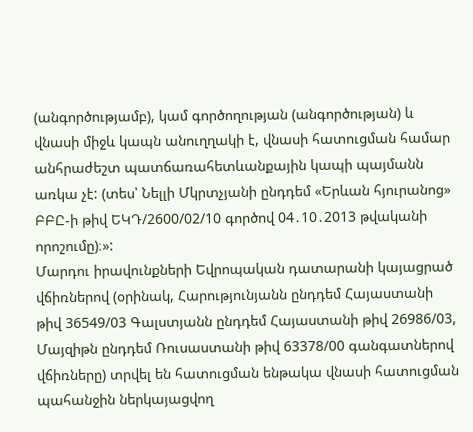(անգործությամբ), կամ գործողության (անգործության) և վնասի միջև կապն անուղղակի է, վնասի հատուցման համար անհրաժեշտ պատճառահետևանքային կապի պայմանն առկա չէ: (տես՝ Նելլի Մկրտչյանի ընդդեմ «Երևան հյուրանոց» ԲԲԸ-ի թիվ ԵԿԴ/2600/02/10 գործով 04․10․2013 թվականի որոշումը)։»:
Մարդու իրավունքների Եվրոպական դատարանի կայացրած վճիռներով (օրինակ, Հարությունյանն ընդդեմ Հայաստանի թիվ 36549/03 Գալստյանն ընդդեմ Հայաստանի թիվ 26986/03, Մայզիթն ընդդեմ Ռուսաստանի թիվ 63378/00 գանգատներով վճիռները) տրվել են հատուցման ենթակա վնասի հատուցման պահանջին ներկայացվող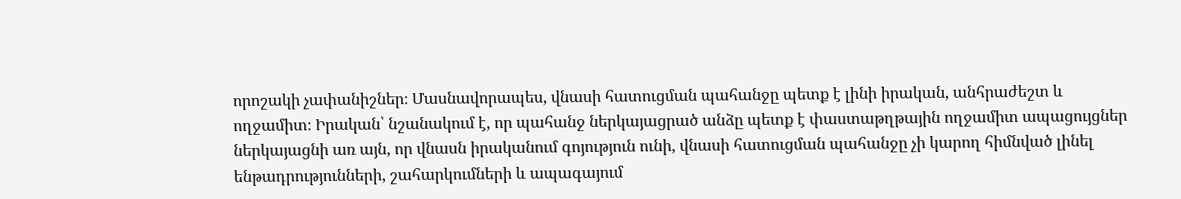որոշակի չափանիշներ։ Մասնավորապես, վնասի հատուցման պահանջը պետք է լինի իրական, անհրաժեշտ և ողջամիտ։ Իրական՝ նշանակում է, որ պահանջ ներկայացրած անձը պետք է փաստաթղթային ողջամիտ ապացույցներ ներկայացնի առ այն, որ վնասն իրականում գոյություն ունի, վնասի հատուցման պահանջը չի կարող հիմնված լինել ենթադրությունների, շահարկումների և ապագայում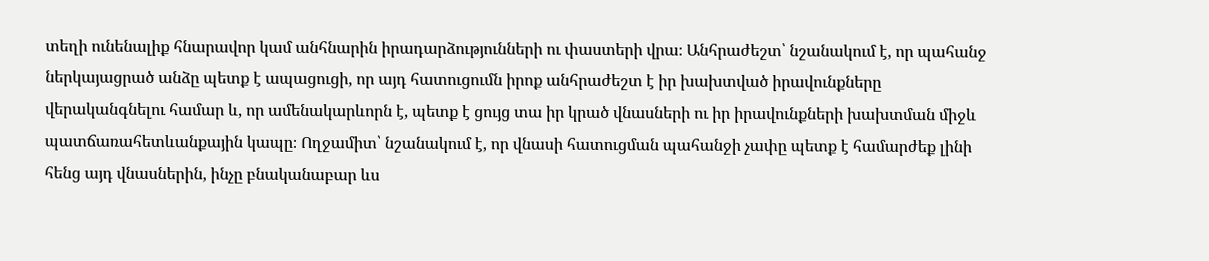տեղի ունենալիք հնարավոր կամ անհնարին իրադարձությունների ու փաստերի վրա։ Անհրաժեշտ՝ նշանակում է, որ պահանջ ներկայացրած անձը պետք է ապացուցի, որ այդ հատուցումն իրոք անհրաժեշտ է իր խախտված իրավունքները վերականգնելու համար և, որ ամենակարևորն է, պետք է ցույց տա իր կրած վնասների ու իր իրավունքների խախտման միջև պատճառահետևանքային կապը։ Ողջամիտ՝ նշանակում է, որ վնասի հատուցման պահանջի չափը պետք է համարժեք լինի հենց այդ վնասներին, ինչը բնականաբար ևս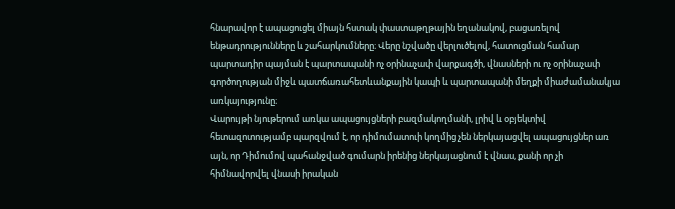հնարավոր է ապացուցել միայն հստակ փաստաթղթային եղանակով, բացառելով ենթադրությունները և շահարկումները։ Վերը նշվածը վերլուծելով, հատուցման համար պարտադիր պայման է պարտապանի ոչ օրինաչափ վարքագծի, վնասների ու ոչ օրինաչափ գործողության միջև պատճառահետևանքային կապի և պարտապանի մեղքի միաժամանակյա առկայությունը։
Վարույթի նյութերում առկա ապացույցների բազմակողմանի, լրիվ և օբյեկտիվ հետազոտությամբ պարզվում է, որ դիմումատուի կողմից չեն ներկայացվել ապացույցներ առ այն, որ Դիմումով պահանջված գումարն իրենից ներկայացնում է վնաս, քանի որ չի հիմնավորվել վնասի իրական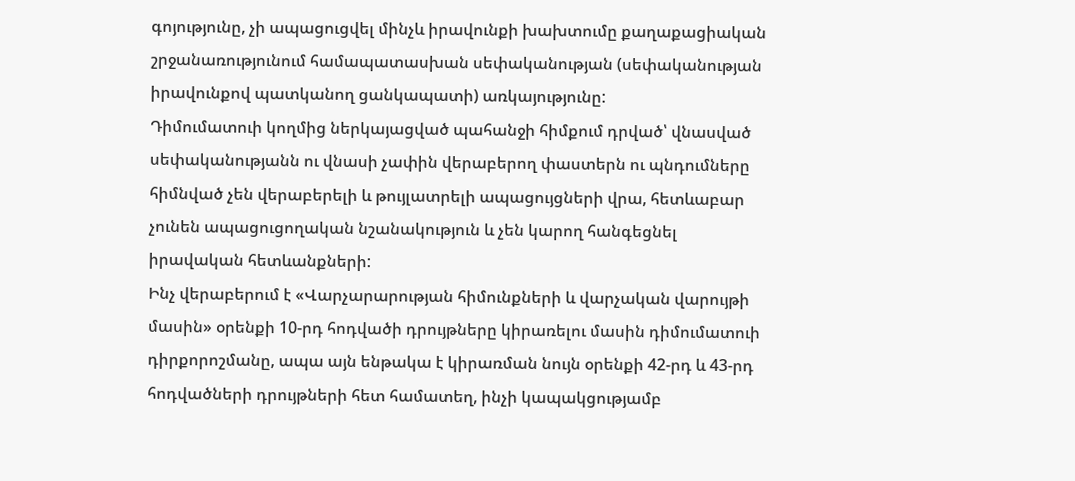գոյությունը, չի ապացուցվել մինչև իրավունքի խախտումը քաղաքացիական շրջանառությունում համապատասխան սեփականության (սեփականության իրավունքով պատկանող ցանկապատի) առկայությունը:
Դիմումատուի կողմից ներկայացված պահանջի հիմքում դրված՝ վնասված սեփականությանն ու վնասի չափին վերաբերող փաստերն ու պնդումները հիմնված չեն վերաբերելի և թույլատրելի ապացույցների վրա, հետևաբար չունեն ապացուցողական նշանակություն և չեն կարող հանգեցնել իրավական հետևանքների:
Ինչ վերաբերում է «Վարչարարության հիմունքների և վարչական վարույթի մասին» օրենքի 10-րդ հոդվածի դրույթները կիրառելու մասին դիմումատուի դիրքորոշմանը, ապա այն ենթակա է կիրառման նույն օրենքի 42-րդ և 43-րդ հոդվածների դրույթների հետ համատեղ, ինչի կապակցությամբ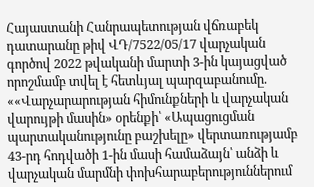Հայաստանի Հանրապետության վճռաբեկ դատարանը թիվ ՎԴ/7522/05/17 վարչական գործով 2022 թվականի մարտի 3-ին կայացված որոշմամբ տվել է հետևյալ պարզաբանումը.
««Վարչարարության հիմունքների և վարչական վարույթի մասին» օրենքի՝ «Ապացուցման պարտականությունը բաշխելը» վերտառությամբ 43-րդ հոդվածի 1-ին մասի համաձայն՝ անձի և վարչական մարմնի փոխհարաբերություններում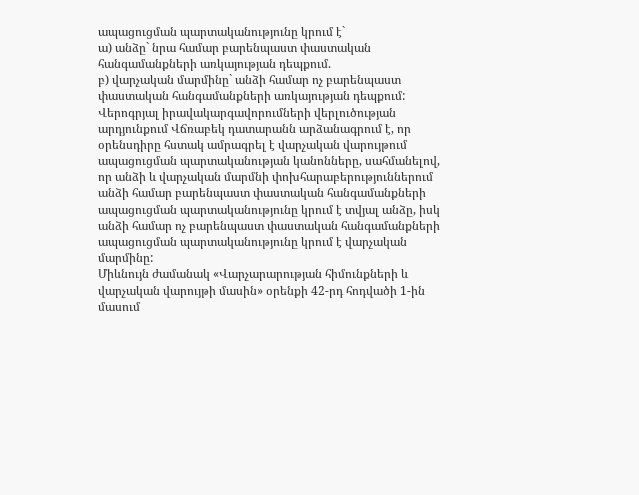ապացուցման պարտականությունը կրում է`
ա) անձը` նրա համար բարենպաստ փաստական հանգամանքների առկայության դեպքում.
բ) վարչական մարմինը` անձի համար ոչ բարենպաստ փաստական հանգամանքների առկայության դեպքում:
Վերոգրյալ իրավակարգավորումների վերլուծության արդյունքում Վճռաբեկ դատարանն արձանագրում է, որ օրենսդիրը հստակ ամրագրել է վարչական վարույթում ապացուցման պարտականության կանոնները, սահմանելով, որ անձի և վարչական մարմնի փոխհարաբերություններում անձի համար բարենպաստ փաստական հանգամանքների ապացուցման պարտականությունը կրում է տվյալ անձը, իսկ անձի համար ոչ բարենպաստ փաստական հանգամանքների ապացուցման պարտականությունը կրում է վարչական մարմինը:
Միևնույն ժամանակ «Վարչարարության հիմունքների և վարչական վարույթի մասին» օրենքի 42-րդ հոդվածի 1-ին մասում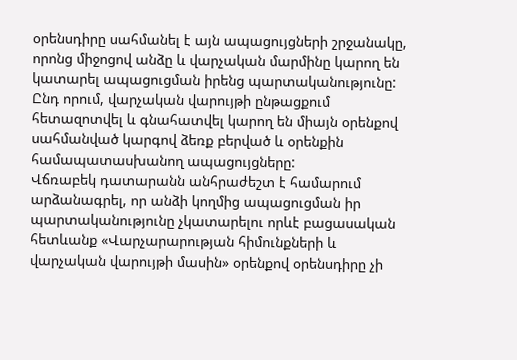օրենսդիրը սահմանել է այն ապացույցների շրջանակը, որոնց միջոցով անձը և վարչական մարմինը կարող են կատարել ապացուցման իրենց պարտականությունը: Ընդ որում, վարչական վարույթի ընթացքում հետազոտվել և գնահատվել կարող են միայն օրենքով սահմանված կարգով ձեռք բերված և օրենքին համապատասխանող ապացույցները:
Վճռաբեկ դատարանն անհրաժեշտ է համարում արձանագրել, որ անձի կողմից ապացուցման իր պարտականությունը չկատարելու որևէ բացասական հետևանք «Վարչարարության հիմունքների և վարչական վարույթի մասին» օրենքով օրենսդիրը չի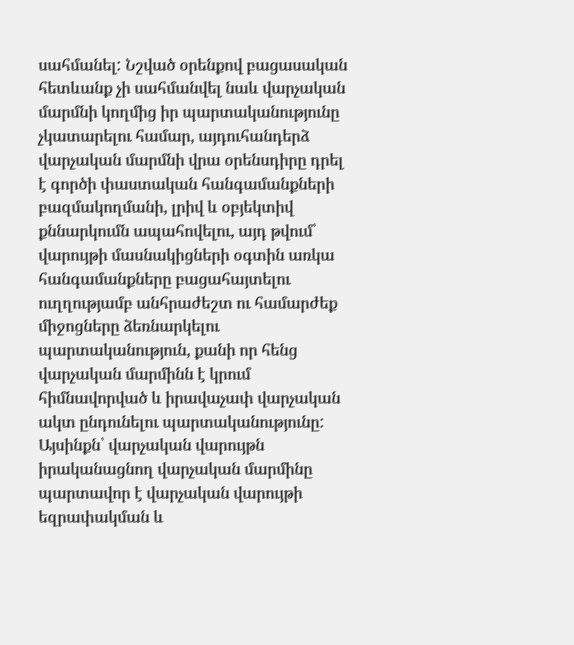սահմանել: Նշված օրենքով բացասական հետևանք չի սահմանվել նաև վարչական մարմնի կողմից իր պարտականությունը չկատարելու համար, այդուհանդերձ վարչական մարմնի վրա օրենսդիրը դրել է գործի փաստական հանգամանքների բազմակողմանի, լրիվ և օբյեկտիվ քննարկումն ապահովելու, այդ թվում՝ վարույթի մասնակիցների օգտին առկա հանգամանքները բացահայտելու ուղղությամբ անհրաժեշտ ու համարժեք միջոցները ձեռնարկելու պարտականություն, քանի որ հենց վարչական մարմինն է կրում հիմնավորված և իրավաչափ վարչական ակտ ընդունելու պարտականությունը: Այսինքն՝ վարչական վարույթն իրականացնող վարչական մարմինը պարտավոր է վարչական վարույթի եզրափակման և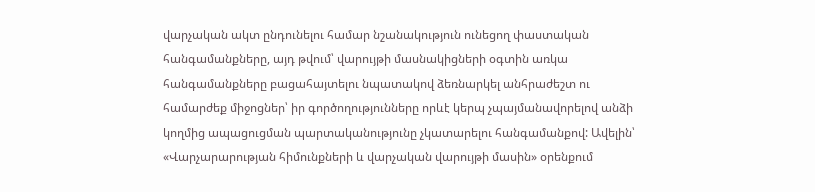վարչական ակտ ընդունելու համար նշանակություն ունեցող փաստական հանգամանքները, այդ թվում՝ վարույթի մասնակիցների օգտին առկա հանգամանքները բացահայտելու նպատակով ձեռնարկել անհրաժեշտ ու համարժեք միջոցներ՝ իր գործողությունները որևէ կերպ չպայմանավորելով անձի կողմից ապացուցման պարտականությունը չկատարելու հանգամանքով: Ավելին՝ «Վարչարարության հիմունքների և վարչական վարույթի մասին» օրենքում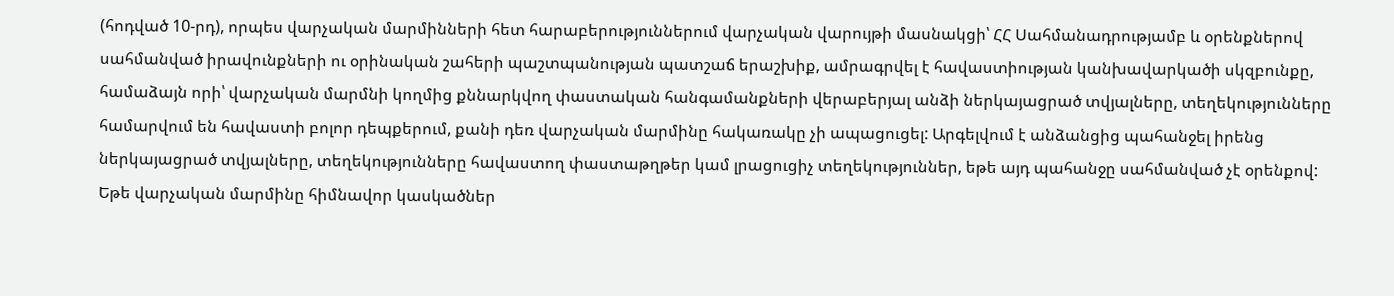(հոդված 10-րդ), որպես վարչական մարմինների հետ հարաբերություններում վարչական վարույթի մասնակցի՝ ՀՀ Սահմանադրությամբ և օրենքներով սահմանված իրավունքների ու օրինական շահերի պաշտպանության պատշաճ երաշխիք, ամրագրվել է հավաստիության կանխավարկածի սկզբունքը, համաձայն որի՝ վարչական մարմնի կողմից քննարկվող փաստական հանգամանքների վերաբերյալ անձի ներկայացրած տվյալները, տեղեկությունները համարվում են հավաստի բոլոր դեպքերում, քանի դեռ վարչական մարմինը հակառակը չի ապացուցել: Արգելվում է անձանցից պահանջել իրենց ներկայացրած տվյալները, տեղեկությունները հավաստող փաստաթղթեր կամ լրացուցիչ տեղեկություններ, եթե այդ պահանջը սահմանված չէ օրենքով:
Եթե վարչական մարմինը հիմնավոր կասկածներ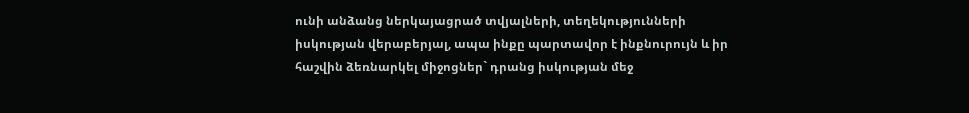ունի անձանց ներկայացրած տվյալների, տեղեկությունների իսկության վերաբերյալ, ապա ինքը պարտավոր է ինքնուրույն և իր հաշվին ձեռնարկել միջոցներ` դրանց իսկության մեջ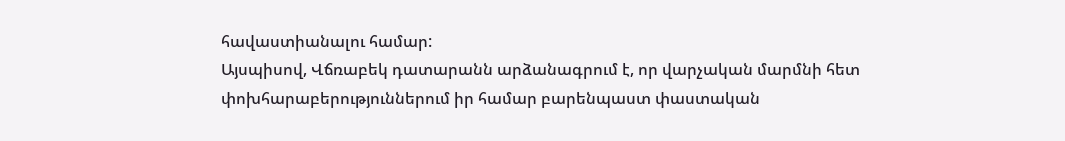հավաստիանալու համար:
Այսպիսով, Վճռաբեկ դատարանն արձանագրում է, որ վարչական մարմնի հետ փոխհարաբերություններում իր համար բարենպաստ փաստական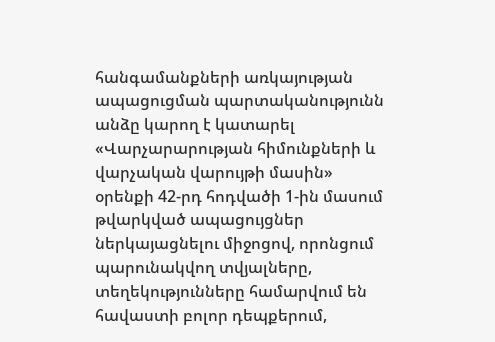հանգամանքների առկայության ապացուցման պարտականությունն անձը կարող է կատարել «Վարչարարության հիմունքների և վարչական վարույթի մասին» օրենքի 42-րդ հոդվածի 1-ին մասում թվարկված ապացույցներ ներկայացնելու միջոցով, որոնցում պարունակվող տվյալները, տեղեկությունները համարվում են հավաստի բոլոր դեպքերում,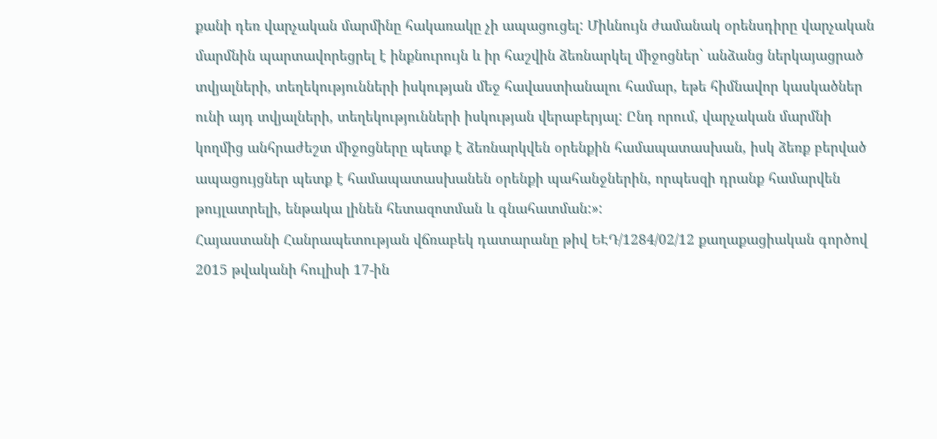քանի դեռ վարչական մարմինը հակառակը չի ապացուցել: Միևնույն ժամանակ օրենսդիրը վարչական մարմնին պարտավորեցրել է ինքնուրույն և իր հաշվին ձեռնարկել միջոցներ` անձանց ներկայացրած տվյալների, տեղեկությունների իսկության մեջ հավաստիանալու համար, եթե հիմնավոր կասկածներ ունի այդ տվյալների, տեղեկությունների իսկության վերաբերյալ: Ընդ որում, վարչական մարմնի կողմից անհրաժեշտ միջոցները պետք է ձեռնարկվեն օրենքին համապատասխան, իսկ ձեռք բերված ապացույցներ պետք է համապատասխանեն օրենքի պահանջներին, որպեսզի դրանք համարվեն թույլատրելի, ենթակա լինեն հետազոտման և գնահատման:»:
Հայաստանի Հանրապետության վճռաբեկ դատարանը թիվ ԵԷԴ/1284/02/12 քաղաքացիական գործով 2015 թվականի հուլիսի 17-ին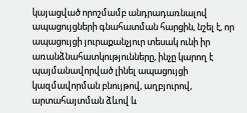կայացված որոշմամբ անդրադառնալով ապացույցների գնահատման հարցին, նշել է, որ ապացույցի յուրաքանչյուր տեսակ ունի իր առանձնահատկությունները, ինչը կարող է պայմանավորված լինել ապացույցի կազմավորման բնույթով, աղբյուրով, արտահայտման ձևով և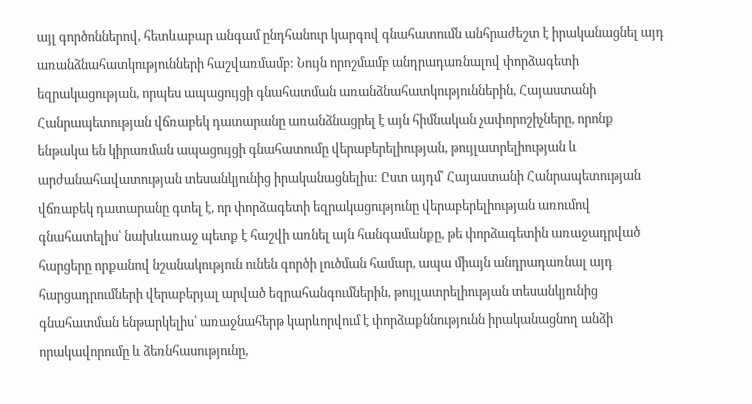այլ գործոններով, հետևաբար անգամ ընդհանուր կարգով գնահատումն անհրաժեշտ է իրականացնել այդ առանձնահատկությունների հաշվառմամբ: Նույն որոշմամբ անդրադառնալով փորձագետի եզրակացության, որպես ապացույցի գնահատման առանձնահատկություններին, Հայաստանի Հանրապետության վճռաբեկ դատարանը առանձնացրել է այն հիմնական չափորոշիչները, որոնք ենթակա են կիրառման ապացույցի գնահատումը վերաբերելիության, թույլատրելիության և արժանահավատության տեսանկյունից իրականացնելիս: Ըստ այդմ՝ Հայաստանի Հանրապետության վճռաբեկ դատարանը գտել է, որ փորձագետի եզրակացությունը վերաբերելիության առումով գնահատելիս՝ նախևառաջ պետք է հաշվի առնել այն հանգամանքը, թե փորձագետին առաջադրված հարցերը որքանով նշանակություն ունեն գործի լուծման համար, ապա միայն անդրադառնալ այդ հարցադրումների վերաբերյալ արված եզրահանգումներին, թույլատրելիության տեսանկյունից գնահատման ենթարկելիս՝ առաջնահերթ կարևորվում է փորձաքննությունն իրականացնող անձի որակավորումը և ձեռնհասությունը,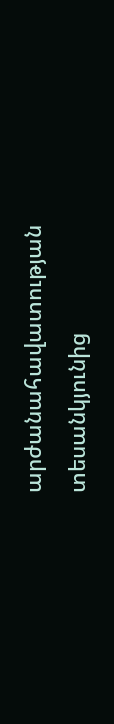արժանահավատության տեսանկյունից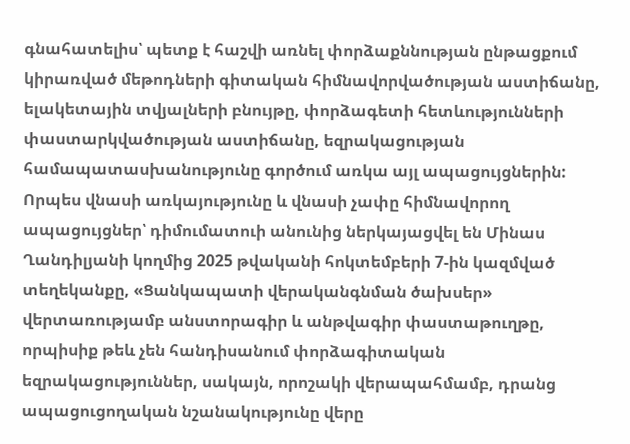գնահատելիս՝ պետք է հաշվի առնել փորձաքննության ընթացքում կիրառված մեթոդների գիտական հիմնավորվածության աստիճանը, ելակետային տվյալների բնույթը, փորձագետի հետևությունների փաստարկվածության աստիճանը, եզրակացության համապատասխանությունը գործում առկա այլ ապացույցներին:
Որպես վնասի առկայությունը և վնասի չափը հիմնավորող ապացույցներ՝ դիմումատուի անունից ներկայացվել են Մինաս Ղանդիլյանի կողմից 2025 թվականի հոկտեմբերի 7-ին կազմված տեղեկանքը, «Ցանկապատի վերականգնման ծախսեր» վերտառությամբ անստորագիր և անթվագիր փաստաթուղթը, որպիսիք թեև չեն հանդիսանում փորձագիտական եզրակացություններ, սակայն, որոշակի վերապահմամբ, դրանց ապացուցողական նշանակությունը վերը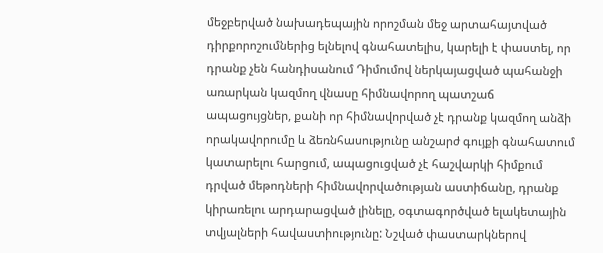մեջբերված նախադեպային որոշման մեջ արտահայտված դիրքորոշումներից ելնելով գնահատելիս, կարելի է փաստել, որ դրանք չեն հանդիսանում Դիմումով ներկայացված պահանջի առարկան կազմող վնասը հիմնավորող պատշաճ ապացույցներ, քանի որ հիմնավորված չէ դրանք կազմող անձի որակավորումը և ձեռնհասությունը անշարժ գույքի գնահատում կատարելու հարցում, ապացուցված չէ հաշվարկի հիմքում դրված մեթոդների հիմնավորվածության աստիճանը, դրանք կիրառելու արդարացված լինելը, օգտագործված ելակետային տվյալների հավաստիությունը: Նշված փաստարկներով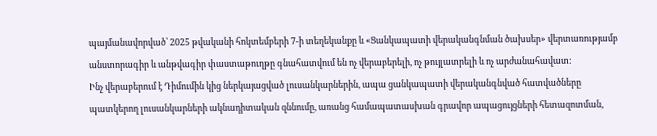պայմանավորված՝ 2025 թվականի հոկտեմբերի 7-ի տեղեկանքը և «Ցանկապատի վերականգնման ծախսեր» վերտառությամբ անստորագիր և անթվագիր փաստաթուղթը գնահատվում են ոչ վերաբերելի, ոչ թույլատրելի և ոչ արժանահավատ:
Ինչ վերաբերում է Դիմումին կից ներկայացված լուսանկարներին, ապա ցանկապատի վերականգնված հատվածները պատկերող լուսանկարների ակնադիտական զննումը, առանց համապատասխան գրավոր ապացույցների հետազոտման,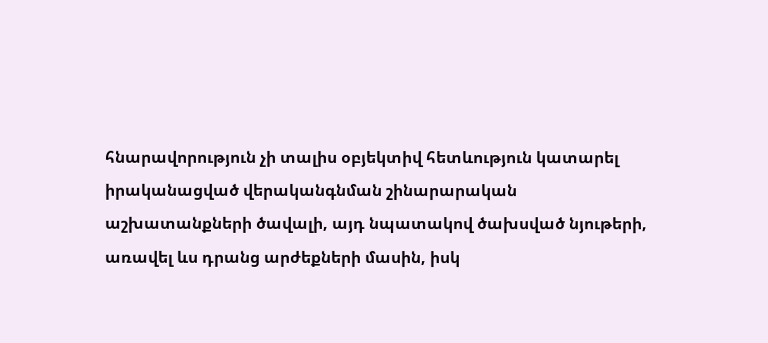հնարավորություն չի տալիս օբյեկտիվ հետևություն կատարել իրականացված վերականգնման շինարարական աշխատանքների ծավալի, այդ նպատակով ծախսված նյութերի, առավել ևս դրանց արժեքների մասին, իսկ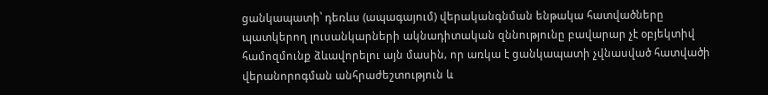ցանկապատի՝ դեռևս (ապագայում) վերականգնման ենթակա հատվածները պատկերող լուսանկարների ակնադիտական զննությունը բավարար չէ օբյեկտիվ համոզմունք ձևավորելու այն մասին, որ առկա է ցանկապատի չվնասված հատվածի վերանորոգման անհրաժեշտություն և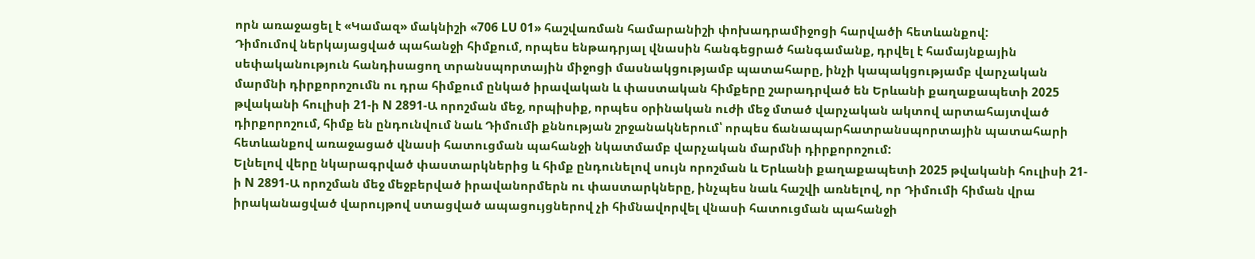որն առաջացել է «Կամազ» մակնիշի «706 LU 01» հաշվառման համարանիշի փոխադրամիջոցի հարվածի հետևանքով:
Դիմումով ներկայացված պահանջի հիմքում, որպես ենթադրյալ վնասին հանգեցրած հանգամանք, դրվել է համայնքային սեփականություն հանդիսացող տրանսպորտային միջոցի մասնակցությամբ պատահարը, ինչի կապակցությամբ վարչական մարմնի դիրքորոշումն ու դրա հիմքում ընկած իրավական և փաստական հիմքերը շարադրված են Երևանի քաղաքապետի 2025 թվականի հուլիսի 21-ի N 2891-Ա որոշման մեջ, որպիսիք, որպես օրինական ուժի մեջ մտած վարչական ակտով արտահայտված դիրքորոշում, հիմք են ընդունվում նաև Դիմումի քննության շրջանակներում՝ որպես ճանապարհատրանսպորտային պատահարի հետևանքով առաջացած վնասի հատուցման պահանջի նկատմամբ վարչական մարմնի դիրքորոշում:
Ելնելով վերը նկարագրված փաստարկներից և հիմք ընդունելով սույն որոշման և Երևանի քաղաքապետի 2025 թվականի հուլիսի 21-ի N 2891-Ա որոշման մեջ մեջբերված իրավանորմերն ու փաստարկները, ինչպես նաև հաշվի առնելով, որ Դիմումի հիման վրա իրականացված վարույթով ստացված ապացույցներով չի հիմնավորվել վնասի հատուցման պահանջի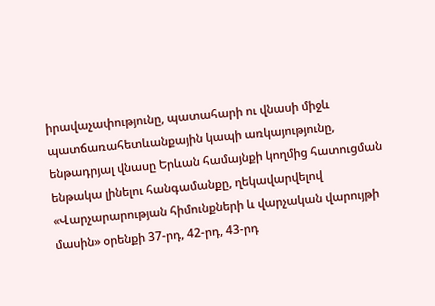իրավաչափությունը, պատահարի ու վնասի միջև պատճառահետևանքային կապի առկայությունը, ենթադրյալ վնասը Երևան համայնքի կողմից հատուցման ենթակա լինելու հանգամանքը, ղեկավարվելով «Վարչարարության հիմունքների և վարչական վարույթի մասին» օրենքի 37-րդ, 42-րդ, 43-րդ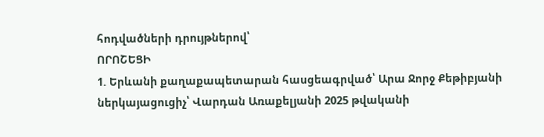հոդվածների դրույթներով՝
ՈՐՈՇԵՑԻ
1. Երևանի քաղաքապետարան հասցեագրված՝ Արա Ջորջ Քեթիբյանի ներկայացուցիչ՝ Վարդան Առաքելյանի 2025 թվականի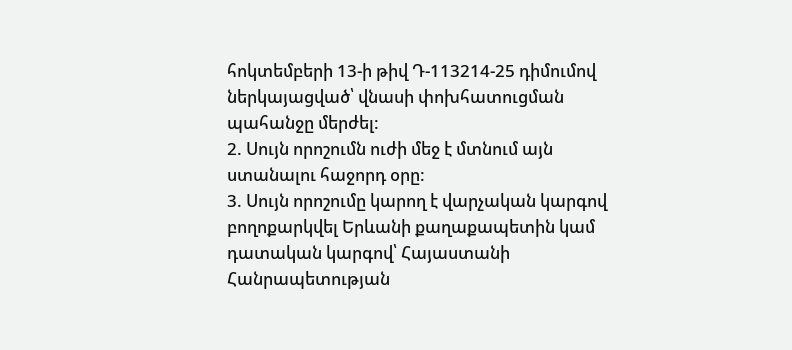հոկտեմբերի 13-ի թիվ Դ-113214-25 դիմումով ներկայացված՝ վնասի փոխհատուցման պահանջը մերժել:
2. Սույն որոշումն ուժի մեջ է մտնում այն ստանալու հաջորդ օրը:
3. Սույն որոշումը կարող է վարչական կարգով բողոքարկվել Երևանի քաղաքապետին կամ դատական կարգով՝ Հայաստանի Հանրապետության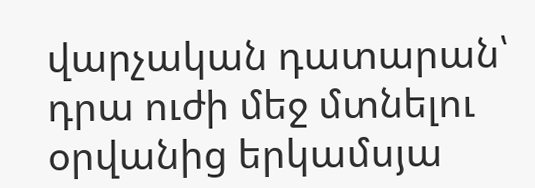վարչական դատարան՝ դրա ուժի մեջ մտնելու օրվանից երկամսյա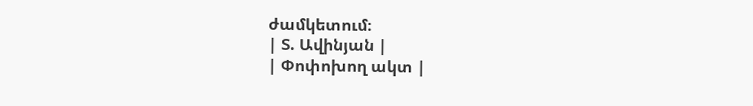ժամկետում։
| Տ. Ավինյան |
| Փոփոխող ակտ |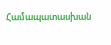Համապատասխան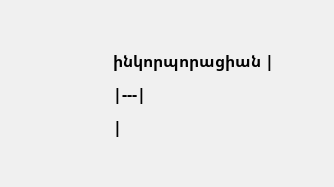ինկորպորացիան |
|---|
|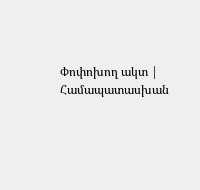Փոփոխող ակտ | Համապատասխան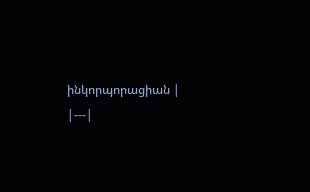ինկորպորացիան |
|---|